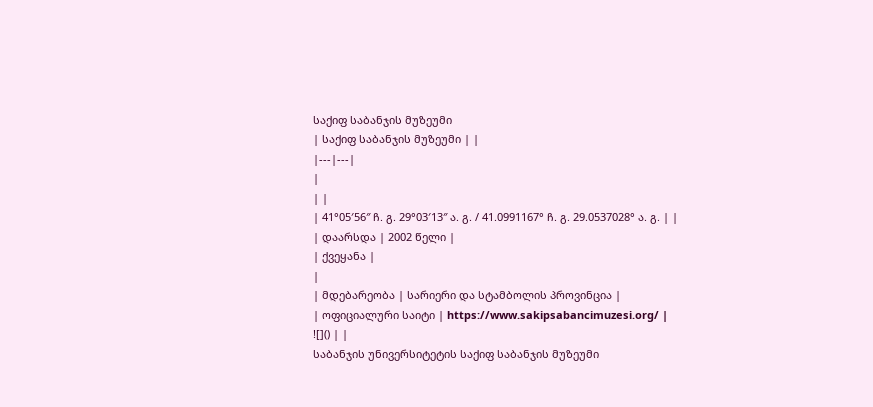საქიფ საბანჯის მუზეუმი
| საქიფ საბანჯის მუზეუმი | |
|---|---|
|
| |
| 41°05′56″ ჩ. გ. 29°03′13″ ა. გ. / 41.0991167° ჩ. გ. 29.0537028° ა. გ. | |
| დაარსდა | 2002 წელი |
| ქვეყანა |
|
| მდებარეობა | სარიერი და სტამბოლის პროვინცია |
| ოფიციალური საიტი | https://www.sakipsabancimuzesi.org/ |
![]() | |
საბანჯის უნივერსიტეტის საქიფ საბანჯის მუზეუმი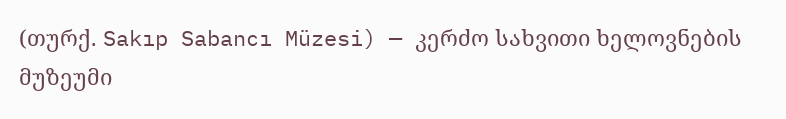(თურქ. Sakıp Sabancı Müzesi) — კერძო სახვითი ხელოვნების მუზეუმი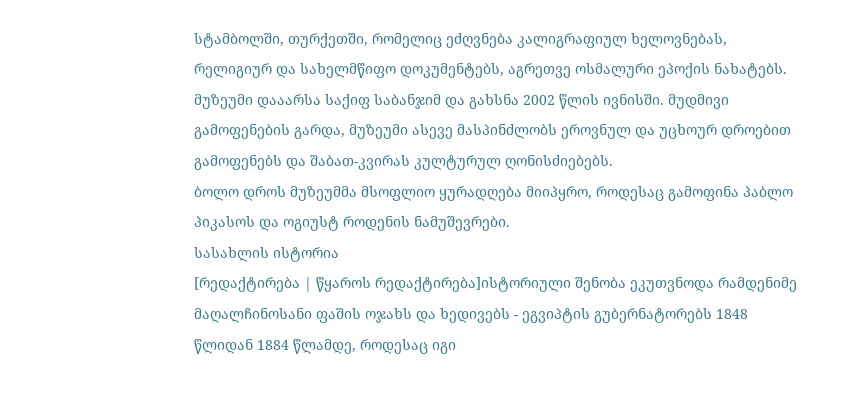სტამბოლში, თურქეთში, რომელიც ეძღვნება კალიგრაფიულ ხელოვნებას, რელიგიურ და სახელმწიფო დოკუმენტებს, აგრეთვე ოსმალური ეპოქის ნახატებს. მუზეუმი დააარსა საქიფ საბანჯიმ და გახსნა 2002 წლის ივნისში. მუდმივი გამოფენების გარდა, მუზეუმი ასევე მასპინძლობს ეროვნულ და უცხოურ დროებით გამოფენებს და შაბათ-კვირას კულტურულ ღონისძიებებს.
ბოლო დროს მუზეუმმა მსოფლიო ყურადღება მიიპყრო, როდესაც გამოფინა პაბლო პიკასოს და ოგიუსტ როდენის ნამუშევრები.
სასახლის ისტორია
[რედაქტირება | წყაროს რედაქტირება]ისტორიული შენობა ეკუთვნოდა რამდენიმე მაღალჩინოსანი ფაშის ოჯახს და ხედივებს - ეგვიპტის გუბერნატორებს 1848 წლიდან 1884 წლამდე, როდესაც იგი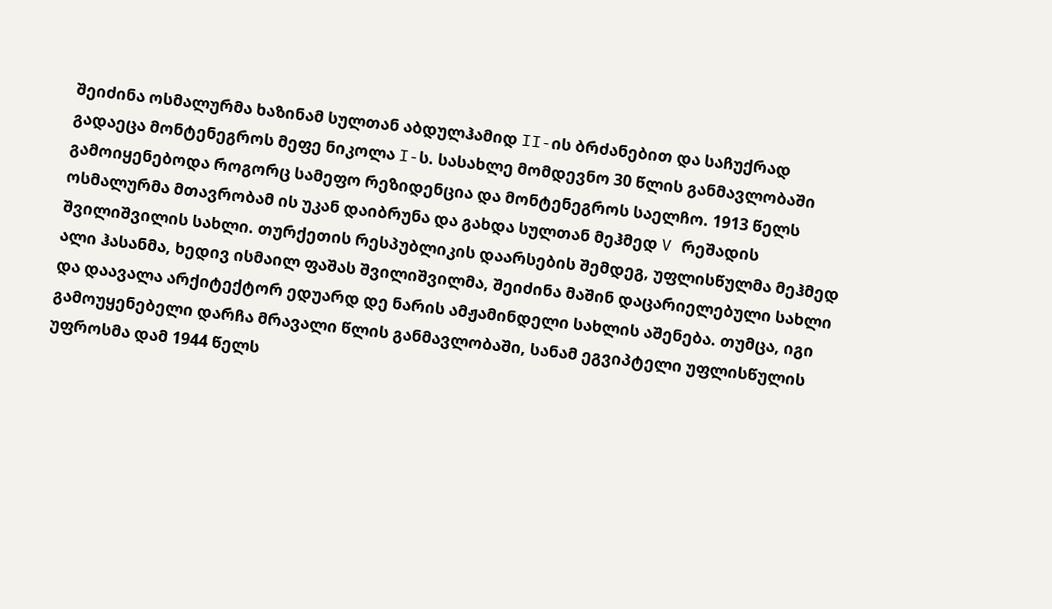შეიძინა ოსმალურმა ხაზინამ სულთან აბდულჰამიდ II-ის ბრძანებით და საჩუქრად გადაეცა მონტენეგროს მეფე ნიკოლა I-ს. სასახლე მომდევნო 30 წლის განმავლობაში გამოიყენებოდა როგორც სამეფო რეზიდენცია და მონტენეგროს საელჩო. 1913 წელს ოსმალურმა მთავრობამ ის უკან დაიბრუნა და გახდა სულთან მეჰმედ V რეშადის შვილიშვილის სახლი. თურქეთის რესპუბლიკის დაარსების შემდეგ, უფლისწულმა მეჰმედ ალი ჰასანმა, ხედივ ისმაილ ფაშას შვილიშვილმა, შეიძინა მაშინ დაცარიელებული სახლი და დაავალა არქიტექტორ ედუარდ დე ნარის ამჟამინდელი სახლის აშენება. თუმცა, იგი გამოუყენებელი დარჩა მრავალი წლის განმავლობაში, სანამ ეგვიპტელი უფლისწულის უფროსმა დამ 1944 წელს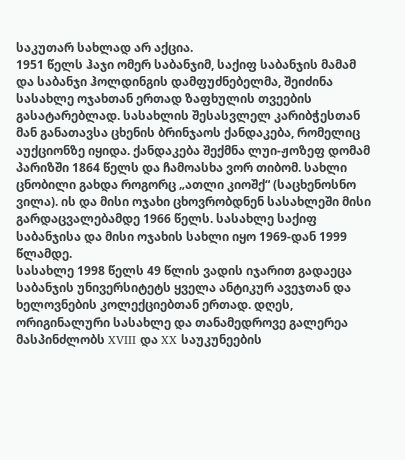საკუთარ სახლად არ აქცია.
1951 წელს ჰაჯი ომერ საბანჯიმ, საქიფ საბანჯის მამამ და საბანჯი ჰოლდინგის დამფუძნებელმა, შეიძინა სასახლე ოჯახთან ერთად ზაფხულის თვეების გასატარებლად. სასახლის შესასვლელ კარიბჭესთან მან განათავსა ცხენის ბრინჯაოს ქანდაკება, რომელიც აუქციონზე იყიდა. ქანდაკება შექმნა ლუი-ჟოზეფ დომამ პარიზში 1864 წელს და ჩამოასხა ვორ თიბომ. სახლი ცნობილი გახდა როგორც „ათლი კიოშქ“ (საცხენოსნო ვილა). ის და მისი ოჯახი ცხოვრობდნენ სასახლეში მისი გარდაცვალებამდე 1966 წელს. სასახლე საქიფ საბანჯისა და მისი ოჯახის სახლი იყო 1969-დან 1999 წლამდე.
სასახლე 1998 წელს 49 წლის ვადის იჯარით გადაეცა საბანჯის უნივერსიტეტს ყველა ანტიკურ ავეჯთან და ხელოვნების კოლექციებთან ერთად. დღეს, ორიგინალური სასახლე და თანამედროვე გალერეა მასპინძლობს XVIII და XX საუკუნეების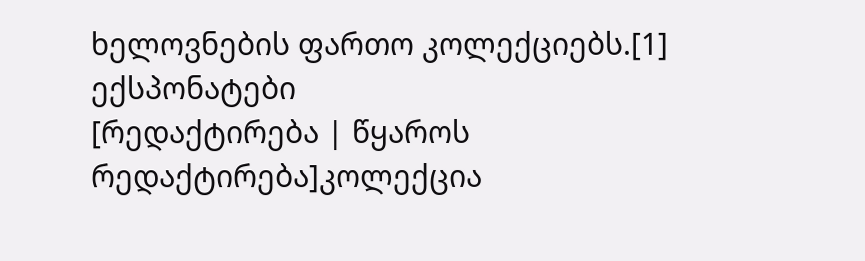ხელოვნების ფართო კოლექციებს.[1]
ექსპონატები
[რედაქტირება | წყაროს რედაქტირება]კოლექცია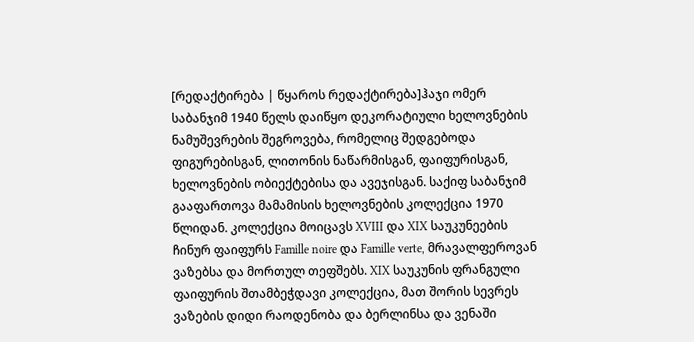[რედაქტირება | წყაროს რედაქტირება]ჰაჯი ომერ საბანჯიმ 1940 წელს დაიწყო დეკორატიული ხელოვნების ნამუშევრების შეგროვება, რომელიც შედგებოდა ფიგურებისგან, ლითონის ნაწარმისგან, ფაიფურისგან, ხელოვნების ობიექტებისა და ავეჯისგან. საქიფ საბანჯიმ გააფართოვა მამამისის ხელოვნების კოლექცია 1970 წლიდან. კოლექცია მოიცავს XVIII და XIX საუკუნეების ჩინურ ფაიფურს Famille noire და Famille verte, მრავალფეროვან ვაზებსა და მორთულ თეფშებს. XIX საუკუნის ფრანგული ფაიფურის შთამბეჭდავი კოლექცია, მათ შორის სევრეს ვაზების დიდი რაოდენობა და ბერლინსა და ვენაში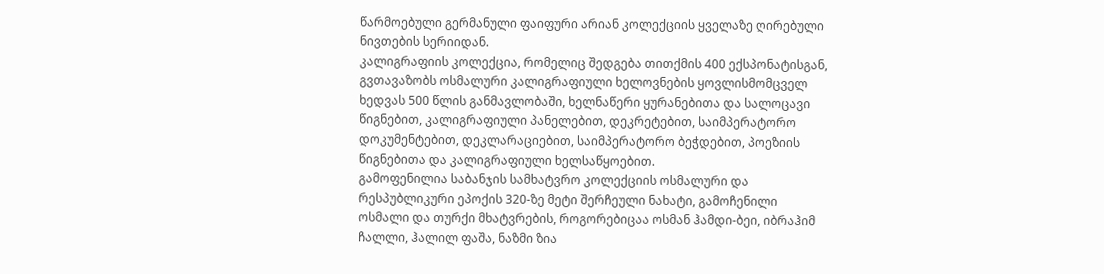წარმოებული გერმანული ფაიფური არიან კოლექციის ყველაზე ღირებული ნივთების სერიიდან.
კალიგრაფიის კოლექცია, რომელიც შედგება თითქმის 400 ექსპონატისგან, გვთავაზობს ოსმალური კალიგრაფიული ხელოვნების ყოვლისმომცველ ხედვას 500 წლის განმავლობაში, ხელნაწერი ყურანებითა და სალოცავი წიგნებით, კალიგრაფიული პანელებით, დეკრეტებით, საიმპერატორო დოკუმენტებით, დეკლარაციებით, საიმპერატორო ბეჭდებით, პოეზიის წიგნებითა და კალიგრაფიული ხელსაწყოებით.
გამოფენილია საბანჯის სამხატვრო კოლექციის ოსმალური და რესპუბლიკური ეპოქის 320-ზე მეტი შერჩეული ნახატი, გამოჩენილი ოსმალი და თურქი მხატვრების, როგორებიცაა ოსმან ჰამდი-ბეი, იბრაჰიმ ჩალლი, ჰალილ ფაშა, ნაზმი ზია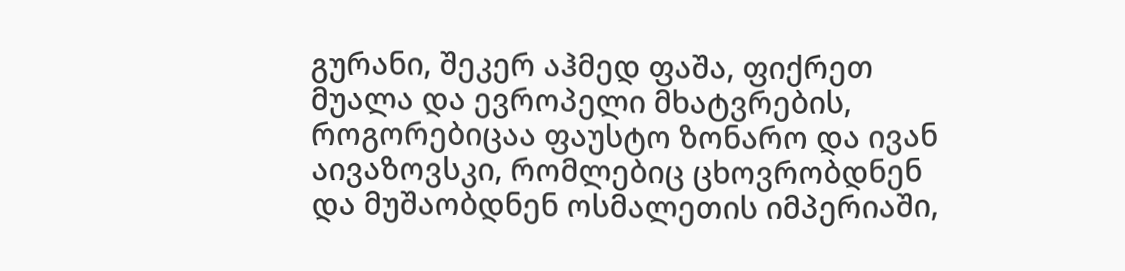გურანი, შეკერ აჰმედ ფაშა, ფიქრეთ მუალა და ევროპელი მხატვრების, როგორებიცაა ფაუსტო ზონარო და ივან აივაზოვსკი, რომლებიც ცხოვრობდნენ და მუშაობდნენ ოსმალეთის იმპერიაში,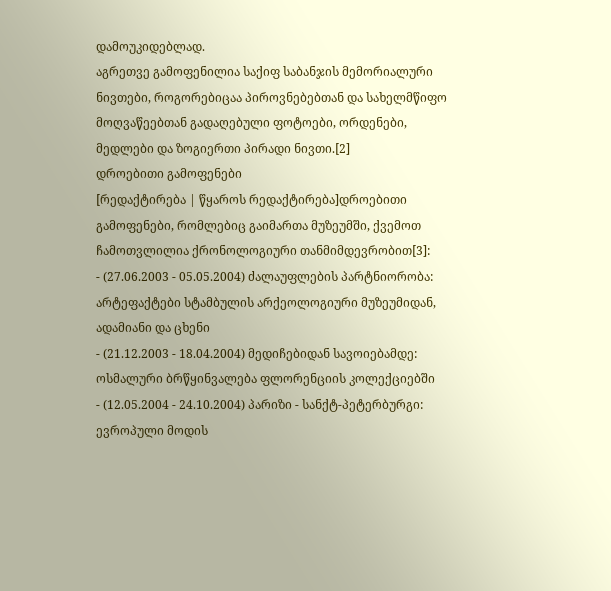დამოუკიდებლად.
აგრეთვე გამოფენილია საქიფ საბანჯის მემორიალური ნივთები, როგორებიცაა პიროვნებებთან და სახელმწიფო მოღვაწეებთან გადაღებული ფოტოები, ორდენები, მედლები და ზოგიერთი პირადი ნივთი.[2]
დროებითი გამოფენები
[რედაქტირება | წყაროს რედაქტირება]დროებითი გამოფენები, რომლებიც გაიმართა მუზეუმში, ქვემოთ ჩამოთვლილია ქრონოლოგიური თანმიმდევრობით[3]:
- (27.06.2003 - 05.05.2004) ძალაუფლების პარტნიორობა: არტეფაქტები სტამბულის არქეოლოგიური მუზეუმიდან, ადამიანი და ცხენი
- (21.12.2003 - 18.04.2004) მედიჩებიდან სავოიებამდე: ოსმალური ბრწყინვალება ფლორენციის კოლექციებში
- (12.05.2004 - 24.10.2004) პარიზი - სანქტ-პეტერბურგი: ევროპული მოდის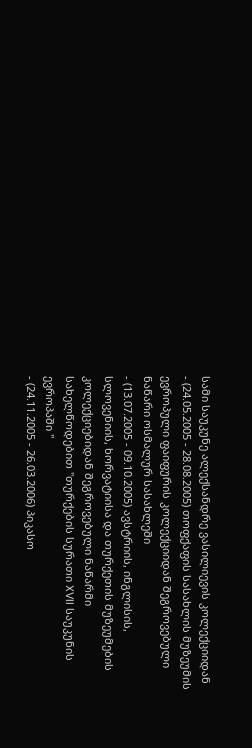სამი საუკუნე ალექსანდრე ვასილიევის კოლექციიდან
- (24.05.2005 - 28.08.2005) თოფქაფის სასახლის მუზეუმის ევროპული ფაიფურის კოლექციიდან შეგროვებული ნაწარი ოსმალურ სასახლეში
- (13.07.2005 - 09.10.2005) ავსტრიის, ინგლისის, სლოვენიის, ხორვატიისა და თურქეთის მუზეუმების კოლექციებიდან შეგროვებული ნაწარმი სახელწოდებით "თურქების სურათი XVII საუკუნის ევროპაში "
- (24.11.2005 - 26.03.2006) პიკასო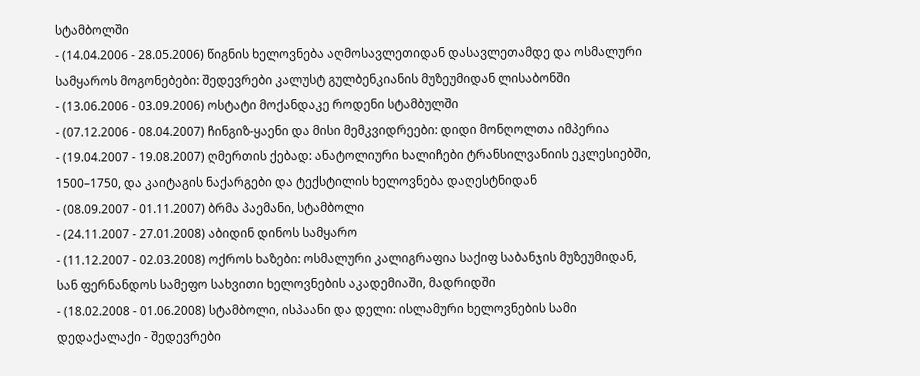სტამბოლში
- (14.04.2006 - 28.05.2006) წიგნის ხელოვნება აღმოსავლეთიდან დასავლეთამდე და ოსმალური სამყაროს მოგონებები: შედევრები კალუსტ გულბენკიანის მუზეუმიდან ლისაბონში
- (13.06.2006 - 03.09.2006) ოსტატი მოქანდაკე როდენი სტამბულში
- (07.12.2006 - 08.04.2007) ჩინგიზ-ყაენი და მისი მემკვიდრეები: დიდი მონღოლთა იმპერია
- (19.04.2007 - 19.08.2007) ღმერთის ქებად: ანატოლიური ხალიჩები ტრანსილვანიის ეკლესიებში, 1500–1750, და კაიტაგის ნაქარგები და ტექსტილის ხელოვნება დაღესტნიდან
- (08.09.2007 - 01.11.2007) ბრმა პაემანი, სტამბოლი
- (24.11.2007 - 27.01.2008) აბიდინ დინოს სამყარო
- (11.12.2007 - 02.03.2008) ოქროს ხაზები: ოსმალური კალიგრაფია საქიფ საბანჯის მუზეუმიდან, სან ფერნანდოს სამეფო სახვითი ხელოვნების აკადემიაში, მადრიდში
- (18.02.2008 - 01.06.2008) სტამბოლი, ისპაანი და დელი: ისლამური ხელოვნების სამი დედაქალაქი - შედევრები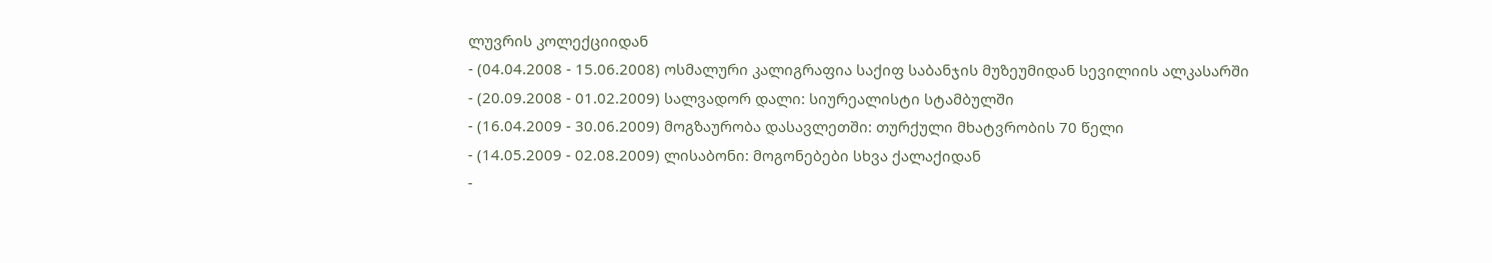ლუვრის კოლექციიდან
- (04.04.2008 - 15.06.2008) ოსმალური კალიგრაფია საქიფ საბანჯის მუზეუმიდან სევილიის ალკასარში
- (20.09.2008 - 01.02.2009) სალვადორ დალი: სიურეალისტი სტამბულში
- (16.04.2009 - 30.06.2009) მოგზაურობა დასავლეთში: თურქული მხატვრობის 70 წელი
- (14.05.2009 - 02.08.2009) ლისაბონი: მოგონებები სხვა ქალაქიდან
-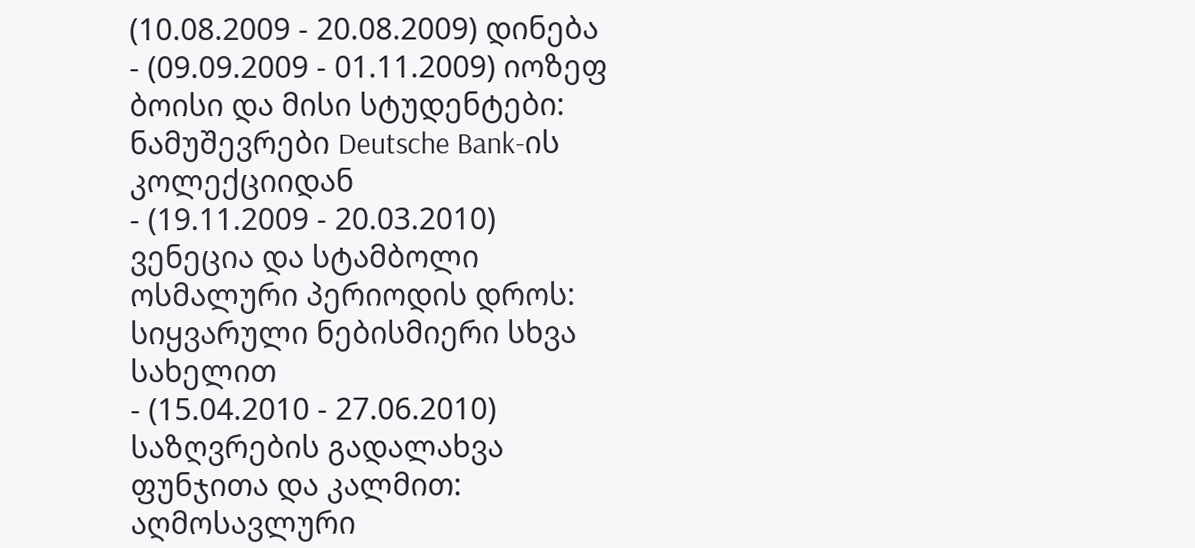(10.08.2009 - 20.08.2009) დინება
- (09.09.2009 - 01.11.2009) იოზეფ ბოისი და მისი სტუდენტები: ნამუშევრები Deutsche Bank-ის კოლექციიდან
- (19.11.2009 - 20.03.2010) ვენეცია და სტამბოლი ოსმალური პერიოდის დროს: სიყვარული ნებისმიერი სხვა სახელით
- (15.04.2010 - 27.06.2010) საზღვრების გადალახვა ფუნჯითა და კალმით: აღმოსავლური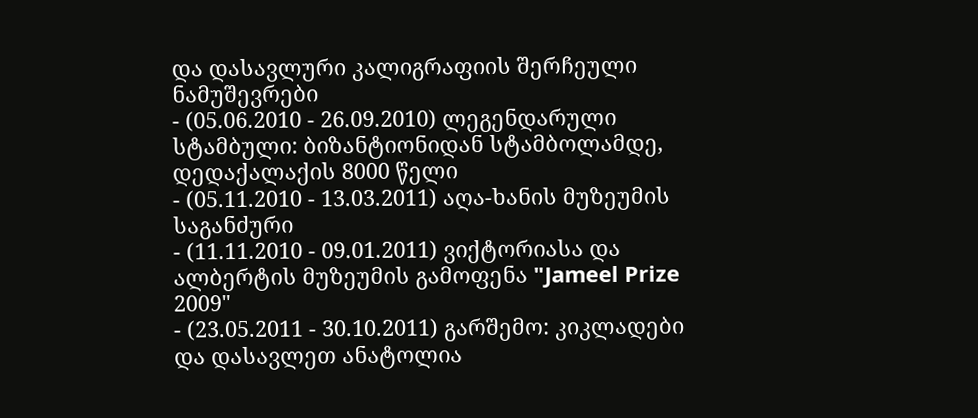და დასავლური კალიგრაფიის შერჩეული ნამუშევრები
- (05.06.2010 - 26.09.2010) ლეგენდარული სტამბული: ბიზანტიონიდან სტამბოლამდე, დედაქალაქის 8000 წელი
- (05.11.2010 - 13.03.2011) აღა-ხანის მუზეუმის საგანძური
- (11.11.2010 - 09.01.2011) ვიქტორიასა და ალბერტის მუზეუმის გამოფენა "Jameel Prize 2009"
- (23.05.2011 - 30.10.2011) გარშემო: კიკლადები და დასავლეთ ანატოლია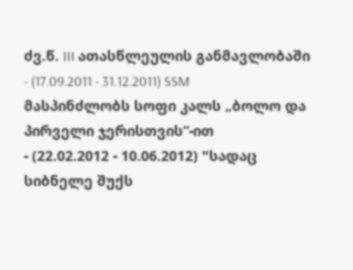ძვ.წ. III ათასწლეულის განმავლობაში
- (17.09.2011 - 31.12.2011) SSM მასპინძლობს სოფი კალს „ბოლო და პირველი ჯერისთვის“-ით
- (22.02.2012 - 10.06.2012) "სადაც სიბნელე შუქს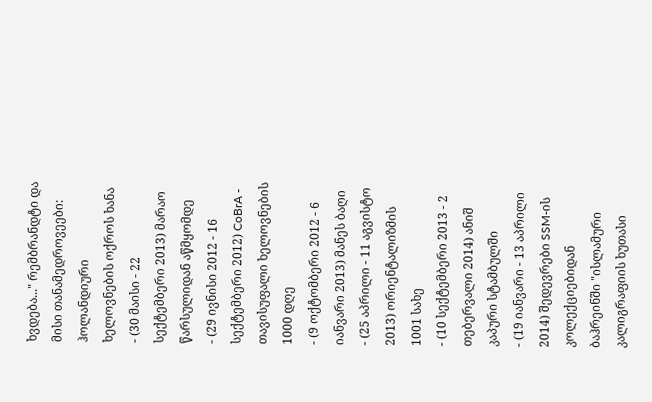ხვდება..." რემბრანდტი და მისი თანამედროვეები: ჰოლანდიური ხელოვნების ოქროს ხანა
- (30 მაისი - 22 სექტემბერი 2013) მარაო წარსულიდან აწმყომდე
- (29 ივნისი 2012 - 16 სექტემბერი 2012) CoBrA - თავისუფალი ხელოვნების 1000 დღე
- (9 ოქტომბერი 2012 - 6 იანვარი 2013) მანეს ბაღი
- (25 აპრილი - 11 აგვისტო 2013) ორიენტალიზმის 1001 სახე
- (10 სექტემბერი 2013 - 2 თებერვალი 2014) ანიშ კაპური სტამბულში
- (19 იანვარი - 13 აპრილი 2014) შედევრები SSM-ის კოლექციებიდან ბაჰრეინში "ისლამური კალიგრაფიის ხუთასი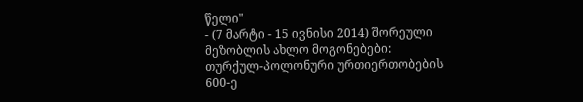წელი"
- (7 მარტი - 15 ივნისი 2014) შორეული მეზობლის ახლო მოგონებები: თურქულ-პოლონური ურთიერთობების 600-ე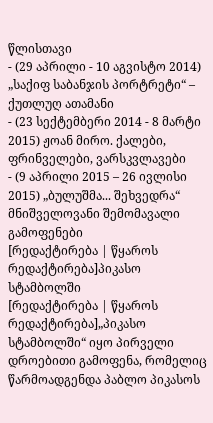წლისთავი
- (29 აპრილი - 10 აგვისტო 2014) „საქიფ საბანჯის პორტრეტი“ – ქუთლუღ ათამანი
- (23 სექტემბერი 2014 - 8 მარტი 2015) ჟოან მირო. ქალები, ფრინველები, ვარსკვლავები
- (9 აპრილი 2015 – 26 ივლისი 2015) „ბულუშმა... შეხვედრა“
მნიშველოვანი შემომავალი გამოფენები
[რედაქტირება | წყაროს რედაქტირება]პიკასო სტამბოლში
[რედაქტირება | წყაროს რედაქტირება]„პიკასო სტამბოლში“ იყო პირველი დროებითი გამოფენა, რომელიც წარმოადგენდა პაბლო პიკასოს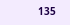135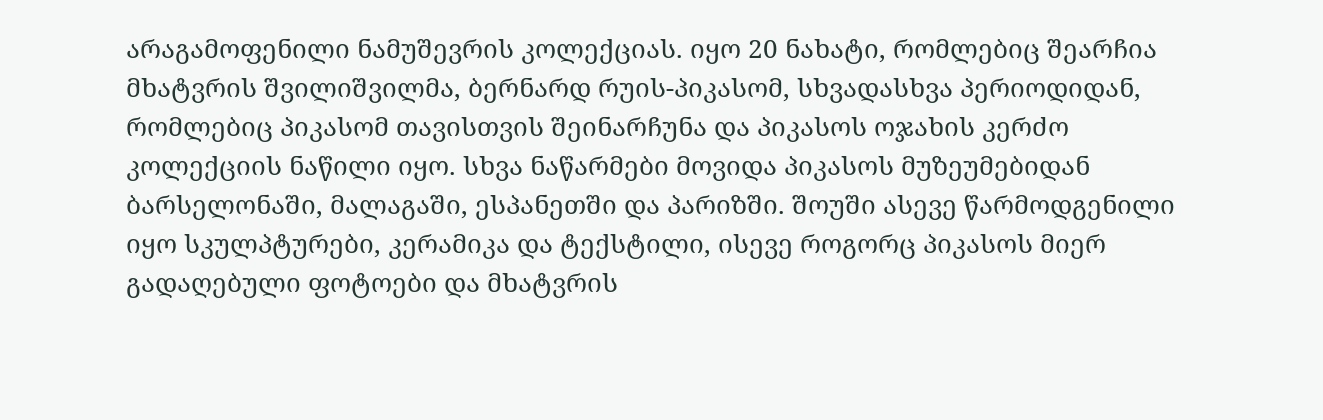არაგამოფენილი ნამუშევრის კოლექციას. იყო 20 ნახატი, რომლებიც შეარჩია მხატვრის შვილიშვილმა, ბერნარდ რუის-პიკასომ, სხვადასხვა პერიოდიდან, რომლებიც პიკასომ თავისთვის შეინარჩუნა და პიკასოს ოჯახის კერძო კოლექციის ნაწილი იყო. სხვა ნაწარმები მოვიდა პიკასოს მუზეუმებიდან ბარსელონაში, მალაგაში, ესპანეთში და პარიზში. შოუში ასევე წარმოდგენილი იყო სკულპტურები, კერამიკა და ტექსტილი, ისევე როგორც პიკასოს მიერ გადაღებული ფოტოები და მხატვრის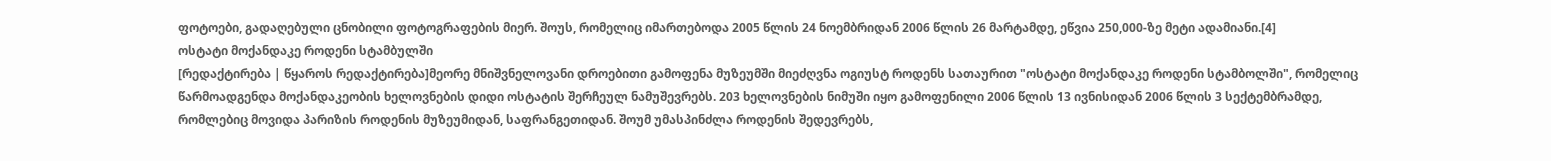ფოტოები, გადაღებული ცნობილი ფოტოგრაფების მიერ. შოუს, რომელიც იმართებოდა 2005 წლის 24 ნოემბრიდან 2006 წლის 26 მარტამდე, ეწვია 250,000-ზე მეტი ადამიანი.[4]
ოსტატი მოქანდაკე როდენი სტამბულში
[რედაქტირება | წყაროს რედაქტირება]მეორე მნიშვნელოვანი დროებითი გამოფენა მუზეუმში მიეძღვნა ოგიუსტ როდენს სათაურით "ოსტატი მოქანდაკე როდენი სტამბოლში", რომელიც წარმოადგენდა მოქანდაკეობის ხელოვნების დიდი ოსტატის შერჩეულ ნამუშევრებს. 203 ხელოვნების ნიმუში იყო გამოფენილი 2006 წლის 13 ივნისიდან 2006 წლის 3 სექტემბრამდე, რომლებიც მოვიდა პარიზის როდენის მუზეუმიდან, საფრანგეთიდან. შოუმ უმასპინძლა როდენის შედევრებს,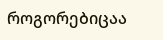როგორებიცაა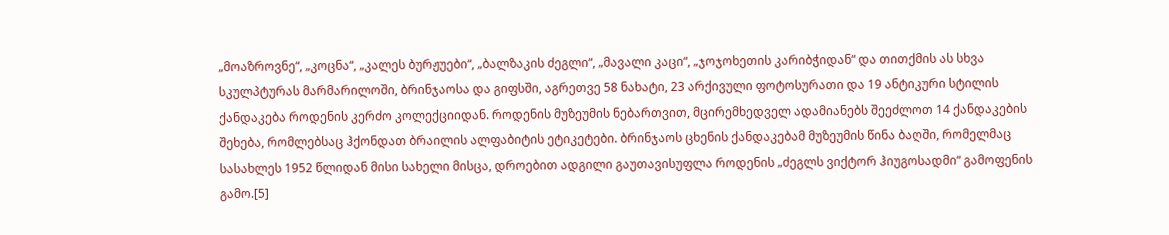„მოაზროვნე“, „კოცნა“, „კალეს ბურჟუები“, „ბალზაკის ძეგლი“, „მავალი კაცი“, „ჯოჯოხეთის კარიბჭიდან“ და თითქმის ას სხვა სკულპტურას მარმარილოში, ბრინჯაოსა და გიფსში, აგრეთვე 58 ნახატი, 23 არქივული ფოტოსურათი და 19 ანტიკური სტილის ქანდაკება როდენის კერძო კოლექციიდან. როდენის მუზეუმის ნებართვით, მცირემხედველ ადამიანებს შეეძლოთ 14 ქანდაკების შეხება, რომლებსაც ჰქონდათ ბრაილის ალფაბიტის ეტიკეტები. ბრინჯაოს ცხენის ქანდაკებამ მუზეუმის წინა ბაღში, რომელმაც სასახლეს 1952 წლიდან მისი სახელი მისცა, დროებით ადგილი გაუთავისუფლა როდენის „ძეგლს ვიქტორ ჰიუგოსადმი“ გამოფენის გამო.[5]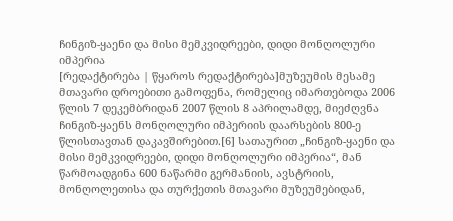ჩინგიზ-ყაენი და მისი მემკვიდრეები, დიდი მონღოლური იმპერია
[რედაქტირება | წყაროს რედაქტირება]მუზეუმის მესამე მთავარი დროებითი გამოფენა, რომელიც იმართებოდა 2006 წლის 7 დეკემბრიდან 2007 წლის 8 აპრილამდე, მიეძღვნა ჩინგიზ-ყაენს მონღოლური იმპერიის დაარსების 800-ე წლისთავთან დაკავშირებით.[6] სათაურით „ჩინგიზ-ყაენი და მისი მემკვიდრეები, დიდი მონღოლური იმპერია“, მან წარმოადგინა 600 ნაწარმი გერმანიის, ავსტრიის, მონღოლეთისა და თურქეთის მთავარი მუზეუმებიდან,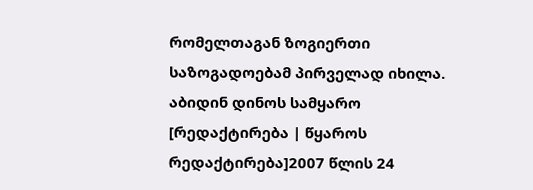რომელთაგან ზოგიერთი საზოგადოებამ პირველად იხილა.
აბიდინ დინოს სამყარო
[რედაქტირება | წყაროს რედაქტირება]2007 წლის 24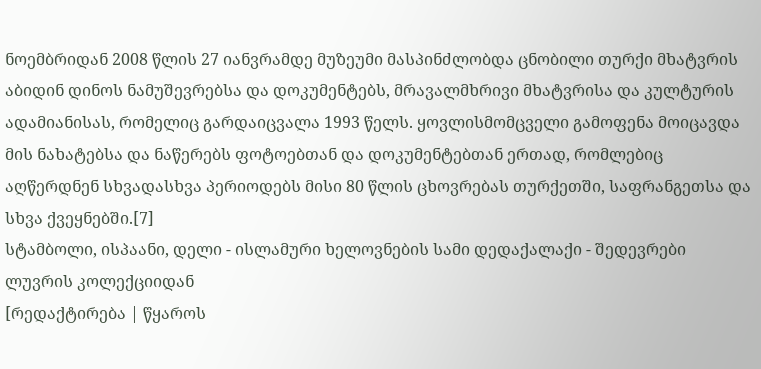ნოემბრიდან 2008 წლის 27 იანვრამდე მუზეუმი მასპინძლობდა ცნობილი თურქი მხატვრის აბიდინ დინოს ნამუშევრებსა და დოკუმენტებს, მრავალმხრივი მხატვრისა და კულტურის ადამიანისას, რომელიც გარდაიცვალა 1993 წელს. ყოვლისმომცველი გამოფენა მოიცავდა მის ნახატებსა და ნაწერებს ფოტოებთან და დოკუმენტებთან ერთად, რომლებიც აღწერდნენ სხვადასხვა პერიოდებს მისი 80 წლის ცხოვრებას თურქეთში, საფრანგეთსა და სხვა ქვეყნებში.[7]
სტამბოლი, ისპაანი, დელი - ისლამური ხელოვნების სამი დედაქალაქი - შედევრები ლუვრის კოლექციიდან
[რედაქტირება | წყაროს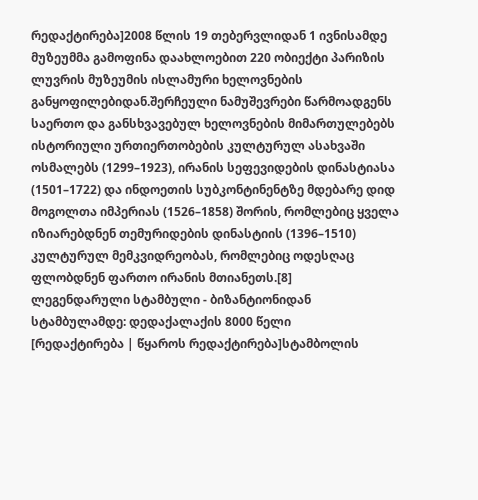რედაქტირება]2008 წლის 19 თებერვლიდან 1 ივნისამდე მუზეუმმა გამოფინა დაახლოებით 220 ობიექტი პარიზის ლუვრის მუზეუმის ისლამური ხელოვნების განყოფილებიდან.შერჩეული ნამუშევრები წარმოადგენს საერთო და განსხვავებულ ხელოვნების მიმართულებებს ისტორიული ურთიერთობების კულტურულ ასახვაში ოსმალებს (1299–1923), ირანის სეფევიდების დინასტიასა (1501–1722) და ინდოეთის სუბკონტინენტზე მდებარე დიდ მოგოლთა იმპერიას (1526–1858) შორის, რომლებიც ყველა იზიარებდნენ თემურიდების დინასტიის (1396–1510) კულტურულ მემკვიდრეობას, რომლებიც ოდესღაც ფლობდნენ ფართო ირანის მთიანეთს.[8]
ლეგენდარული სტამბული - ბიზანტიონიდან სტამბულამდე: დედაქალაქის 8000 წელი
[რედაქტირება | წყაროს რედაქტირება]სტამბოლის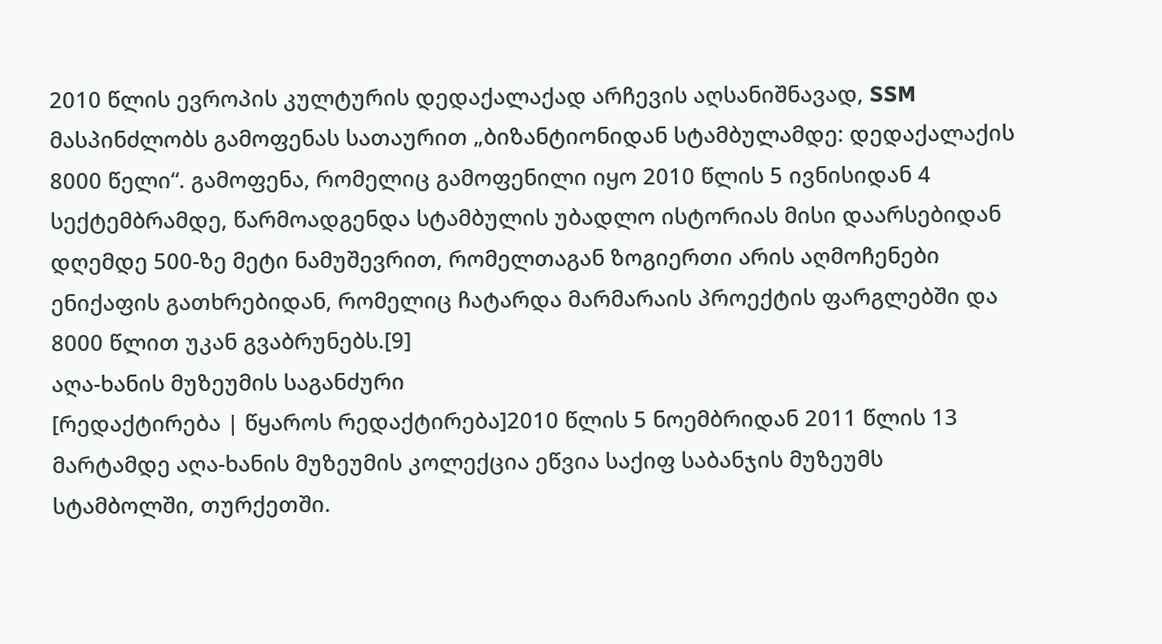2010 წლის ევროპის კულტურის დედაქალაქად არჩევის აღსანიშნავად, SSM მასპინძლობს გამოფენას სათაურით „ბიზანტიონიდან სტამბულამდე: დედაქალაქის 8000 წელი“. გამოფენა, რომელიც გამოფენილი იყო 2010 წლის 5 ივნისიდან 4 სექტემბრამდე, წარმოადგენდა სტამბულის უბადლო ისტორიას მისი დაარსებიდან დღემდე 500-ზე მეტი ნამუშევრით, რომელთაგან ზოგიერთი არის აღმოჩენები ენიქაფის გათხრებიდან, რომელიც ჩატარდა მარმარაის პროექტის ფარგლებში და 8000 წლით უკან გვაბრუნებს.[9]
აღა-ხანის მუზეუმის საგანძური
[რედაქტირება | წყაროს რედაქტირება]2010 წლის 5 ნოემბრიდან 2011 წლის 13 მარტამდე აღა-ხანის მუზეუმის კოლექცია ეწვია საქიფ საბანჯის მუზეუმს სტამბოლში, თურქეთში.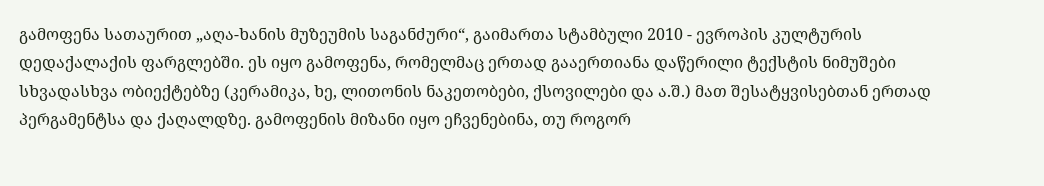გამოფენა სათაურით „აღა-ხანის მუზეუმის საგანძური“, გაიმართა სტამბული 2010 - ევროპის კულტურის დედაქალაქის ფარგლებში. ეს იყო გამოფენა, რომელმაც ერთად გააერთიანა დაწერილი ტექსტის ნიმუშები სხვადასხვა ობიექტებზე (კერამიკა, ხე, ლითონის ნაკეთობები, ქსოვილები და ა.შ.) მათ შესატყვისებთან ერთად პერგამენტსა და ქაღალდზე. გამოფენის მიზანი იყო ეჩვენებინა, თუ როგორ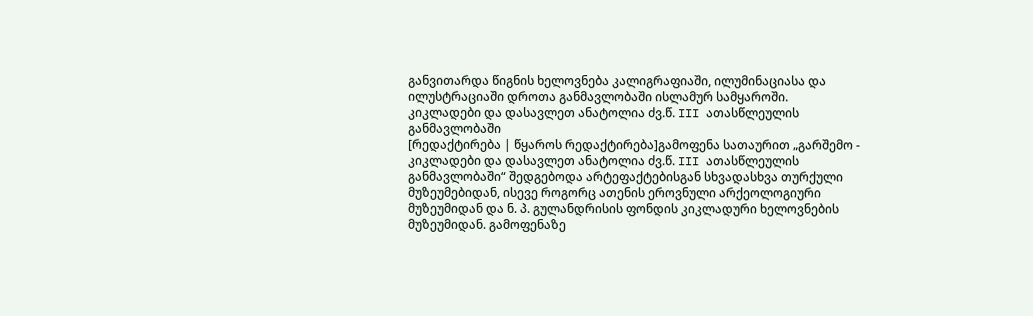განვითარდა წიგნის ხელოვნება კალიგრაფიაში, ილუმინაციასა და ილუსტრაციაში დროთა განმავლობაში ისლამურ სამყაროში.
კიკლადები და დასავლეთ ანატოლია ძვ.წ. III ათასწლეულის განმავლობაში
[რედაქტირება | წყაროს რედაქტირება]გამოფენა სათაურით „გარშემო - კიკლადები და დასავლეთ ანატოლია ძვ.წ. III ათასწლეულის განმავლობაში“ შედგებოდა არტეფაქტებისგან სხვადასხვა თურქული მუზეუმებიდან, ისევე როგორც ათენის ეროვნული არქეოლოგიური მუზეუმიდან და ნ. პ. გულანდრისის ფონდის კიკლადური ხელოვნების მუზეუმიდან. გამოფენაზე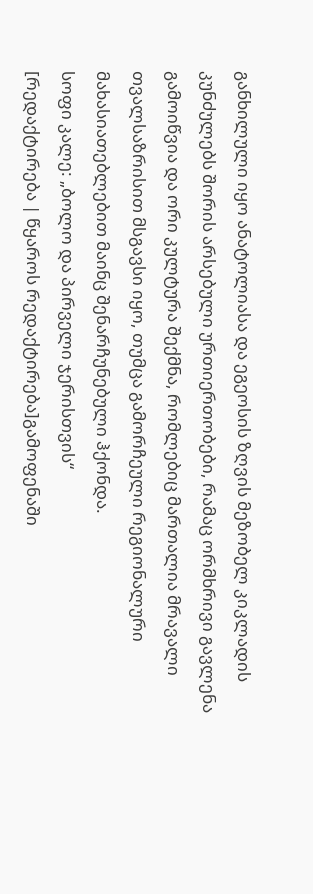განხილული იყო ანატოლიასა და ეგეოსის ზღვის მეზობელ კიკლადის კუნძულებს შორის არსებული ურთიერთობები, რამაც ორმხრივი გავლენა გამოიწვია და ორი კულტურა შექმნა, რომლებიც მართალია მრავალი თვალსაზრისით მსგავსი იყო, თუმცა გამორჩეული რეგიონალური მახასიათებლებით მაინც შენარჩუნებული ჰქონდა.
სოფი კალე: „ბოლო და პირველი ჯერისთვის“
[რედაქტირება | წყაროს რედაქტირება]გამოფენაში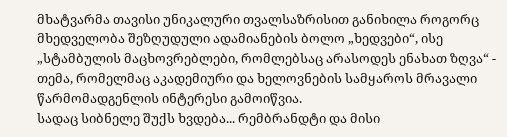მხატვარმა თავისი უნიკალური თვალსაზრისით განიხილა როგორც მხედველობა შეზღუდული ადამიანების ბოლო „ხედვები“, ისე „სტამბულის მაცხოვრებლები, რომლებსაც არასოდეს ენახათ ზღვა“ - თემა, რომელმაც აკადემიური და ხელოვნების სამყაროს მრავალი წარმომადგენლის ინტერესი გამოიწვია.
სადაც სიბნელე შუქს ხვდება... რემბრანდტი და მისი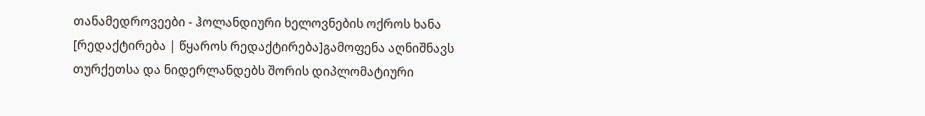თანამედროვეები - ჰოლანდიური ხელოვნების ოქროს ხანა
[რედაქტირება | წყაროს რედაქტირება]გამოფენა აღნიშნავს თურქეთსა და ნიდერლანდებს შორის დიპლომატიური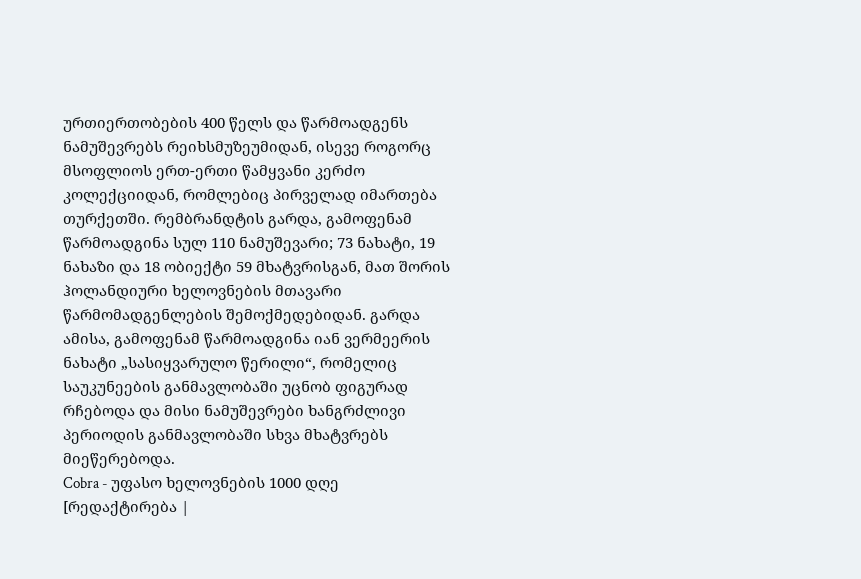ურთიერთობების 400 წელს და წარმოადგენს ნამუშევრებს რეიხსმუზეუმიდან, ისევე როგორც მსოფლიოს ერთ-ერთი წამყვანი კერძო კოლექციიდან, რომლებიც პირველად იმართება თურქეთში. რემბრანდტის გარდა, გამოფენამ წარმოადგინა სულ 110 ნამუშევარი; 73 ნახატი, 19 ნახაზი და 18 ობიექტი 59 მხატვრისგან, მათ შორის ჰოლანდიური ხელოვნების მთავარი წარმომადგენლების შემოქმედებიდან. გარდა ამისა, გამოფენამ წარმოადგინა იან ვერმეერის ნახატი „სასიყვარულო წერილი“, რომელიც საუკუნეების განმავლობაში უცნობ ფიგურად რჩებოდა და მისი ნამუშევრები ხანგრძლივი პერიოდის განმავლობაში სხვა მხატვრებს მიეწერებოდა.
Cobra - უფასო ხელოვნების 1000 დღე
[რედაქტირება |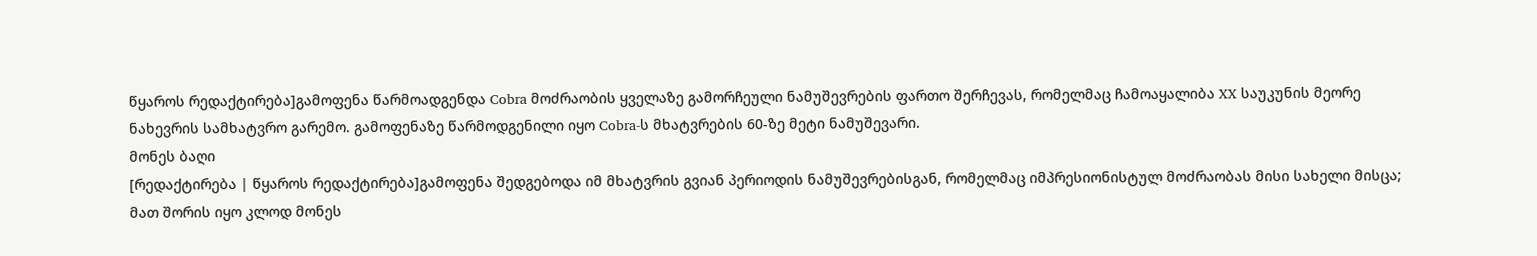წყაროს რედაქტირება]გამოფენა წარმოადგენდა Cobra მოძრაობის ყველაზე გამორჩეული ნამუშევრების ფართო შერჩევას, რომელმაც ჩამოაყალიბა XX საუკუნის მეორე ნახევრის სამხატვრო გარემო. გამოფენაზე წარმოდგენილი იყო Cobra-ს მხატვრების 60-ზე მეტი ნამუშევარი.
მონეს ბაღი
[რედაქტირება | წყაროს რედაქტირება]გამოფენა შედგებოდა იმ მხატვრის გვიან პერიოდის ნამუშევრებისგან, რომელმაც იმპრესიონისტულ მოძრაობას მისი სახელი მისცა; მათ შორის იყო კლოდ მონეს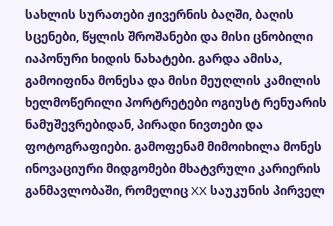სახლის სურათები ჟივერნის ბაღში, ბაღის სცენები, წყლის შროშანები და მისი ცნობილი იაპონური ხიდის ნახატები. გარდა ამისა, გამოიფინა მონესა და მისი მეუღლის კამილის ხელმოწერილი პორტრეტები ოგიუსტ რენუარის ნამუშევრებიდან, პირადი ნივთები და ფოტოგრაფიები. გამოფენამ მიმოიხილა მონეს ინოვაციური მიდგომები მხატვრული კარიერის განმავლობაში, რომელიც XX საუკუნის პირველ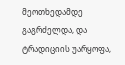მეოთხედამდე გაგრძელდა, და ტრადიციის უარყოფა,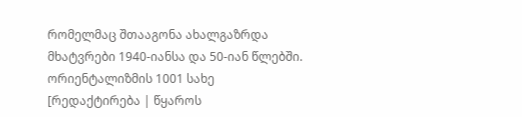რომელმაც შთააგონა ახალგაზრდა მხატვრები 1940-იანსა და 50-იან წლებში.
ორიენტალიზმის 1001 სახე
[რედაქტირება | წყაროს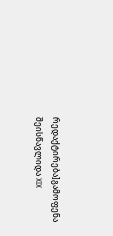რედაქტირება]გამოფენა შეისწავლიდა XIX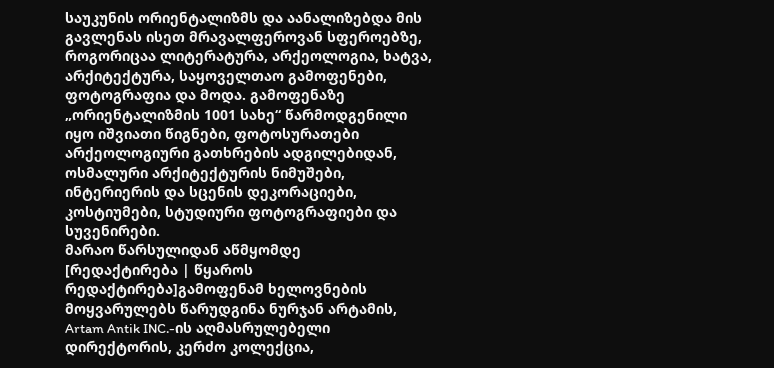საუკუნის ორიენტალიზმს და აანალიზებდა მის გავლენას ისეთ მრავალფეროვან სფეროებზე, როგორიცაა ლიტერატურა, არქეოლოგია, ხატვა, არქიტექტურა, საყოველთაო გამოფენები, ფოტოგრაფია და მოდა. გამოფენაზე „ორიენტალიზმის 1001 სახე“ წარმოდგენილი იყო იშვიათი წიგნები, ფოტოსურათები არქეოლოგიური გათხრების ადგილებიდან, ოსმალური არქიტექტურის ნიმუშები, ინტერიერის და სცენის დეკორაციები, კოსტიუმები, სტუდიური ფოტოგრაფიები და სუვენირები.
მარაო წარსულიდან აწმყომდე
[რედაქტირება | წყაროს რედაქტირება]გამოფენამ ხელოვნების მოყვარულებს წარუდგინა ნურჯან არტამის, Artam Antik INC.-ის აღმასრულებელი დირექტორის, კერძო კოლექცია,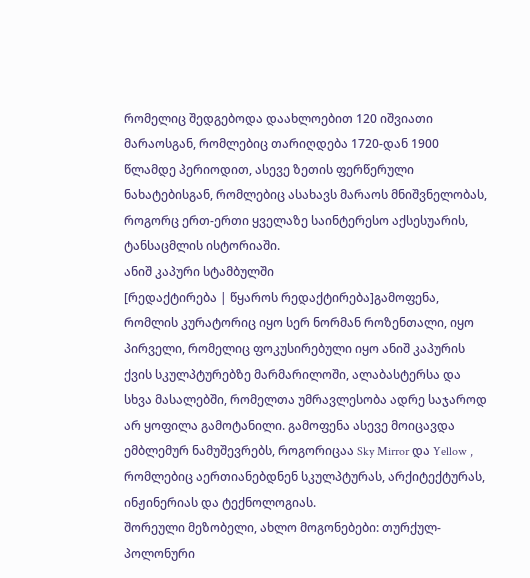რომელიც შედგებოდა დაახლოებით 120 იშვიათი მარაოსგან, რომლებიც თარიღდება 1720-დან 1900 წლამდე პერიოდით, ასევე ზეთის ფერწერული ნახატებისგან, რომლებიც ასახავს მარაოს მნიშვნელობას, როგორც ერთ-ერთი ყველაზე საინტერესო აქსესუარის, ტანსაცმლის ისტორიაში.
ანიშ კაპური სტამბულში
[რედაქტირება | წყაროს რედაქტირება]გამოფენა, რომლის კურატორიც იყო სერ ნორმან როზენთალი, იყო პირველი, რომელიც ფოკუსირებული იყო ანიშ კაპურის ქვის სკულპტურებზე მარმარილოში, ალაბასტერსა და სხვა მასალებში, რომელთა უმრავლესობა ადრე საჯაროდ არ ყოფილა გამოტანილი. გამოფენა ასევე მოიცავდა ემბლემურ ნამუშევრებს, როგორიცაა Sky Mirror და Yellow , რომლებიც აერთიანებდნენ სკულპტურას, არქიტექტურას, ინჟინერიას და ტექნოლოგიას.
შორეული მეზობელი, ახლო მოგონებები: თურქულ-პოლონური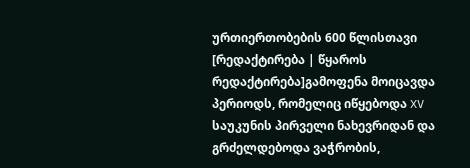ურთიერთობების 600 წლისთავი
[რედაქტირება | წყაროს რედაქტირება]გამოფენა მოიცავდა პერიოდს, რომელიც იწყებოდა XV საუკუნის პირველი ნახევრიდან და გრძელდებოდა ვაჭრობის,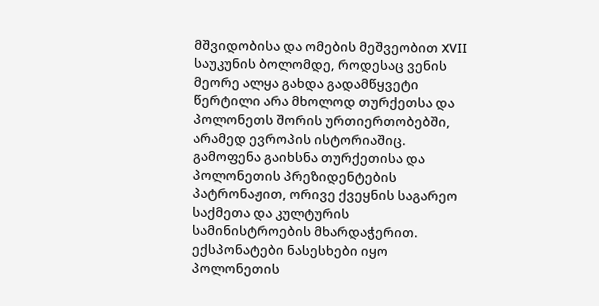მშვიდობისა და ომების მეშვეობით XVII საუკუნის ბოლომდე, როდესაც ვენის მეორე ალყა გახდა გადამწყვეტი წერტილი არა მხოლოდ თურქეთსა და პოლონეთს შორის ურთიერთობებში, არამედ ევროპის ისტორიაშიც. გამოფენა გაიხსნა თურქეთისა და პოლონეთის პრეზიდენტების პატრონაჟით, ორივე ქვეყნის საგარეო საქმეთა და კულტურის სამინისტროების მხარდაჭერით. ექსპონატები ნასესხები იყო პოლონეთის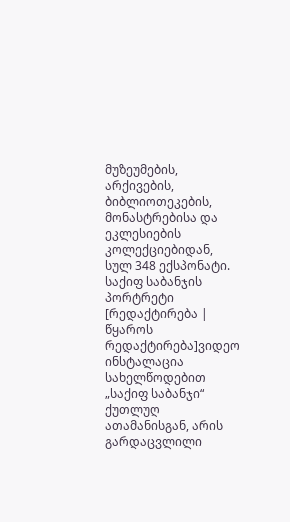მუზეუმების, არქივების, ბიბლიოთეკების, მონასტრებისა და ეკლესიების კოლექციებიდან, სულ 348 ექსპონატი.
საქიფ საბანჯის პორტრეტი
[რედაქტირება | წყაროს რედაქტირება]ვიდეო ინსტალაცია სახელწოდებით „საქიფ საბანჯი“ ქუთლუღ ათამანისგან, არის გარდაცვლილი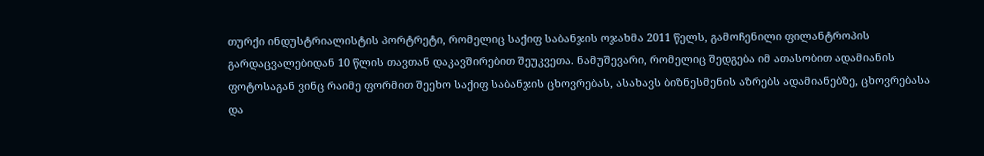თურქი ინდუსტრიალისტის პორტრეტი, რომელიც საქიფ საბანჯის ოჯახმა 2011 წელს, გამოჩენილი ფილანტროპის გარდაცვალებიდან 10 წლის თავთან დაკავშირებით შეუკვეთა. ნამუშევარი, რომელიც შედგება იმ ათასობით ადამიანის ფოტოსაგან ვინც რაიმე ფორმით შეეხო საქიფ საბანჯის ცხოვრებას, ასახავს ბიზნესმენის აზრებს ადამიანებზე, ცხოვრებასა და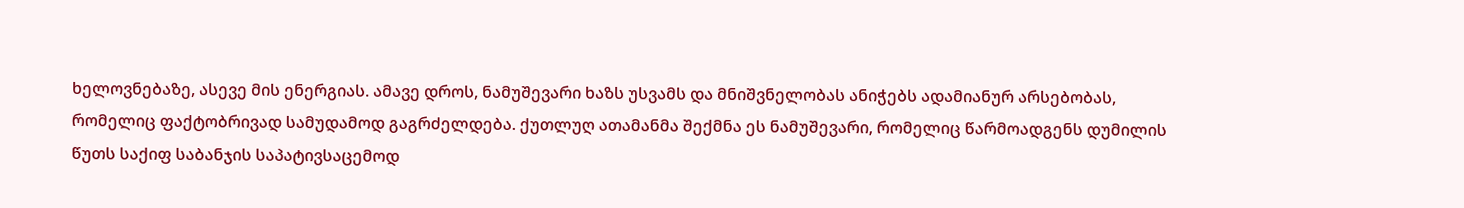ხელოვნებაზე, ასევე მის ენერგიას. ამავე დროს, ნამუშევარი ხაზს უსვამს და მნიშვნელობას ანიჭებს ადამიანურ არსებობას, რომელიც ფაქტობრივად სამუდამოდ გაგრძელდება. ქუთლუღ ათამანმა შექმნა ეს ნამუშევარი, რომელიც წარმოადგენს დუმილის წუთს საქიფ საბანჯის საპატივსაცემოდ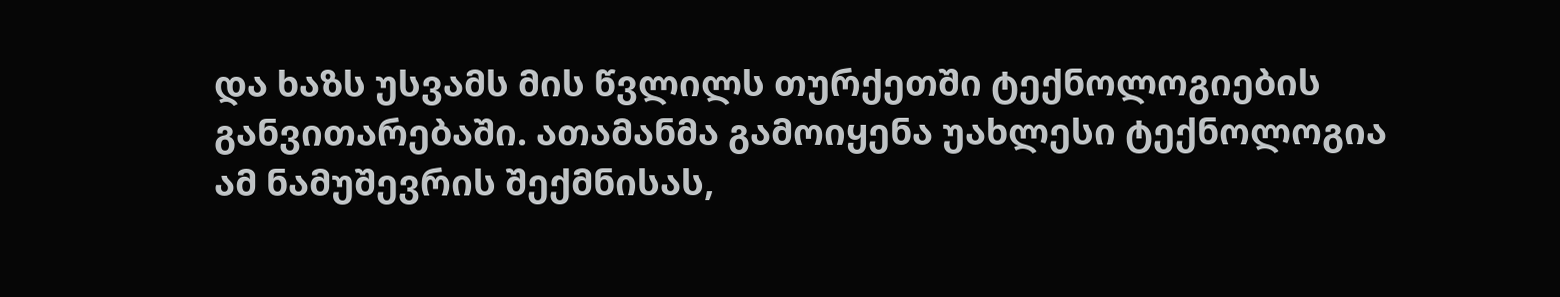და ხაზს უსვამს მის წვლილს თურქეთში ტექნოლოგიების განვითარებაში. ათამანმა გამოიყენა უახლესი ტექნოლოგია ამ ნამუშევრის შექმნისას,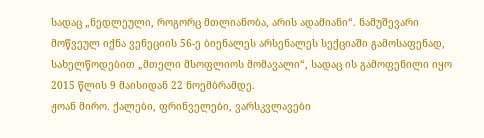სადაც „ნედლეული, როგორც მთლიანობა, არის ადამიანი“. ნამუშევარი მოწვეულ იქნა ვენეციის 56-ე ბიენალეს არსენალეს სექციაში გამოსაფენად, სახელწოდებით „მთელი მსოფლიოს მომავალი“, სადაც ის გამოფენილი იყო 2015 წლის 9 მაისიდან 22 ნოემბრამდე.
ჟოან მირო. ქალები, ფრინველები, ვარსკვლავები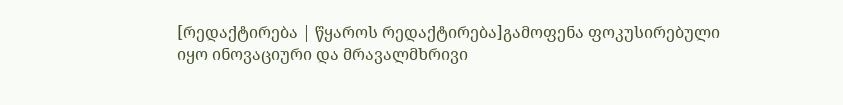[რედაქტირება | წყაროს რედაქტირება]გამოფენა ფოკუსირებული იყო ინოვაციური და მრავალმხრივი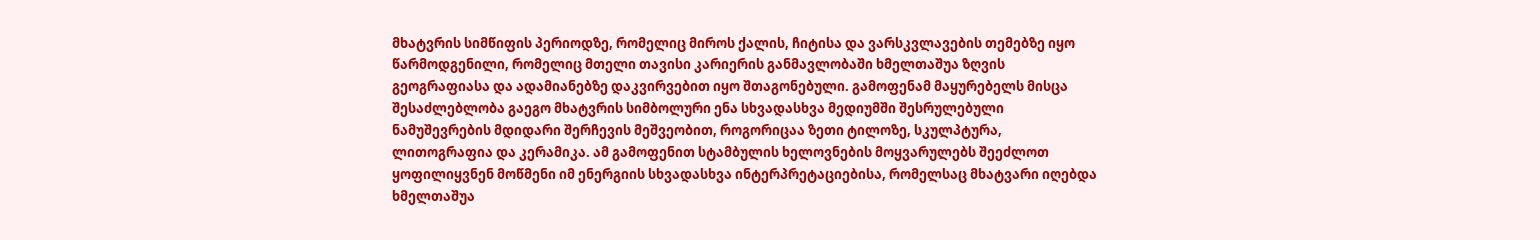მხატვრის სიმწიფის პერიოდზე, რომელიც მიროს ქალის, ჩიტისა და ვარსკვლავების თემებზე იყო წარმოდგენილი, რომელიც მთელი თავისი კარიერის განმავლობაში ხმელთაშუა ზღვის გეოგრაფიასა და ადამიანებზე დაკვირვებით იყო შთაგონებული. გამოფენამ მაყურებელს მისცა შესაძლებლობა გაეგო მხატვრის სიმბოლური ენა სხვადასხვა მედიუმში შესრულებული ნამუშევრების მდიდარი შერჩევის მეშვეობით, როგორიცაა ზეთი ტილოზე, სკულპტურა, ლითოგრაფია და კერამიკა. ამ გამოფენით სტამბულის ხელოვნების მოყვარულებს შეეძლოთ ყოფილიყვნენ მოწმენი იმ ენერგიის სხვადასხვა ინტერპრეტაციებისა, რომელსაც მხატვარი იღებდა ხმელთაშუა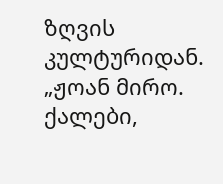ზღვის კულტურიდან. „ჟოან მირო. ქალები,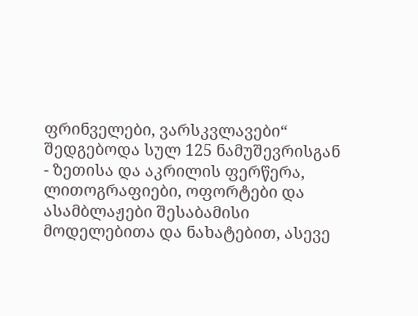ფრინველები, ვარსკვლავები“ შედგებოდა სულ 125 ნამუშევრისგან - ზეთისა და აკრილის ფერწერა, ლითოგრაფიები, ოფორტები და ასამბლაჟები შესაბამისი მოდელებითა და ნახატებით, ასევე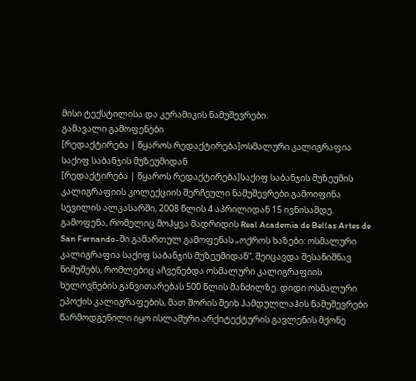მისი ტექსტილისა და კერამიკის ნამუშევრები.
გამავალი გამოფენები
[რედაქტირება | წყაროს რედაქტირება]ოსმალური კალიგრაფია საქიფ საბანჯის მუზეუმიდან
[რედაქტირება | წყაროს რედაქტირება]საქიფ საბანჯის მუზეუმის კალიგრაფიის კოლექციის შერჩეული ნამუშევრები გამოიფინა სევილის ალკასარში, 2008 წლის 4 აპრილიდან 15 ივნისამდე. გამოფენა, რომელიც მოჰყვა მადრიდის Real Academia de Bellas Artes de San Fernando-ში გამართულ გამოფენას „ოქროს ხაზები: ოსმალური კალიგრაფია საქიფ საბანჯის მუზეუმიდან“, შეიცავდა შესანიშნავ ნიმუშებს, რომლებიც აჩვენებდა ოსმალური კალიგრაფიის ხელოვნების განვითარებას 500 წლის მანძილზე. დიდი ოსმალური ეპოქის კალიგრაფების, მათ შორის შეიხ ჰამდულლაჰის ნამუშევრები წარმოდგენილი იყო ისლამური არქიტექტურის გავლენის მქონე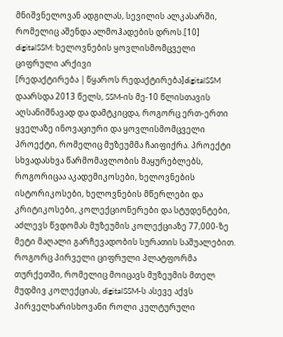მნიშვნელოვან ადგილას, სევილის ალკასარში, რომელიც აშენდა ალმოჰადების დროს.[10]
digitalSSM: ხელოვნების ყოვლისმომცველი ციფრული არქივი
[რედაქტირება | წყაროს რედაქტირება]digitalSSM დაარსდა 2013 წელს, SSM-ის მე-10 წლისთავის აღსანიშნავად და დამტკიცდა, როგორც ერთ-ერთი ყველაზე ინოვაციური და ყოვლისმომცველი პროექტი, რომელიც მუზეუმმა ჩაიფიქრა. პროექტი სხვადასხვა წარმომავლობის მაყურებლებს, როგორიცაა აკადემიკოსები, ხელოვნების ისტორიკოსები, ხელოვნების მწერლები და კრიტიკოსები, კოლექციონერები და სტუდენტები, აძლევს წვდომას მუზეუმის კოლექციაზე 77,000-ზე მეტი მაღალი გარჩევადობის სურათის საშუალებით.
როგორც პირველი ციფრული პლატფორმა თურქეთში, რომელიც მოიცავს მუზეუმის მთელ მუდმივ კოლექციას, digitalSSM-ს ასევე აქვს პირველხარისხოვანი როლი კულტურული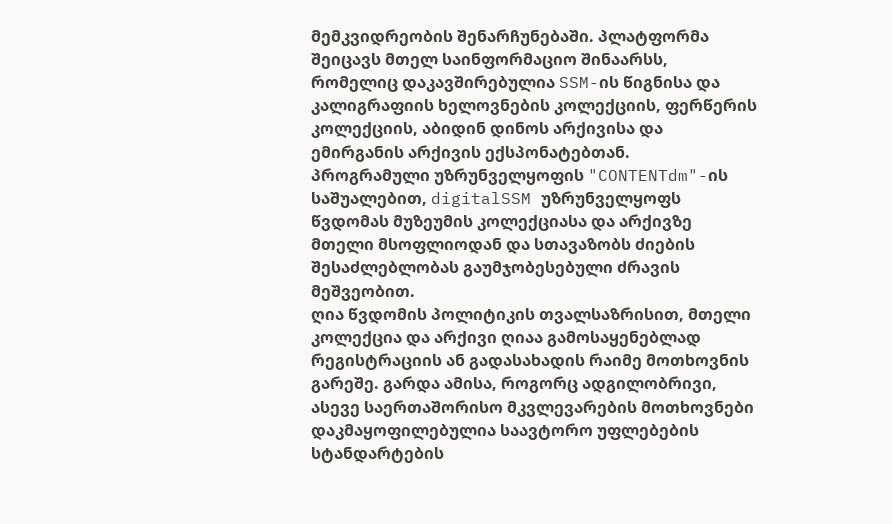მემკვიდრეობის შენარჩუნებაში. პლატფორმა შეიცავს მთელ საინფორმაციო შინაარსს, რომელიც დაკავშირებულია SSM-ის წიგნისა და კალიგრაფიის ხელოვნების კოლექციის, ფერწერის კოლექციის, აბიდინ დინოს არქივისა და ემირგანის არქივის ექსპონატებთან.
პროგრამული უზრუნველყოფის "CONTENTdm"-ის საშუალებით, digitalSSM უზრუნველყოფს წვდომას მუზეუმის კოლექციასა და არქივზე მთელი მსოფლიოდან და სთავაზობს ძიების შესაძლებლობას გაუმჯობესებული ძრავის მეშვეობით.
ღია წვდომის პოლიტიკის თვალსაზრისით, მთელი კოლექცია და არქივი ღიაა გამოსაყენებლად რეგისტრაციის ან გადასახადის რაიმე მოთხოვნის გარეშე. გარდა ამისა, როგორც ადგილობრივი, ასევე საერთაშორისო მკვლევარების მოთხოვნები დაკმაყოფილებულია საავტორო უფლებების სტანდარტების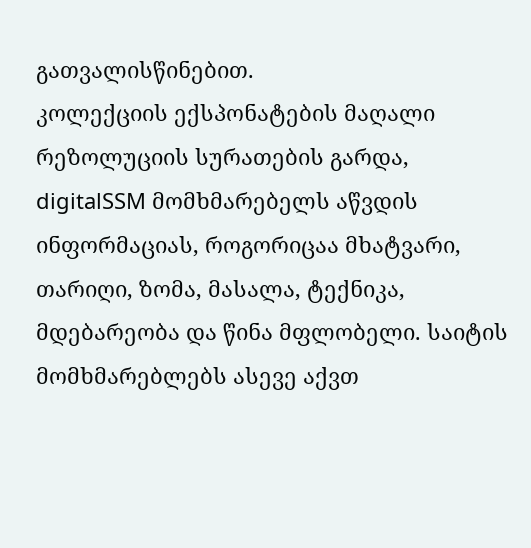გათვალისწინებით.
კოლექციის ექსპონატების მაღალი რეზოლუციის სურათების გარდა, digitalSSM მომხმარებელს აწვდის ინფორმაციას, როგორიცაა მხატვარი, თარიღი, ზომა, მასალა, ტექნიკა, მდებარეობა და წინა მფლობელი. საიტის მომხმარებლებს ასევე აქვთ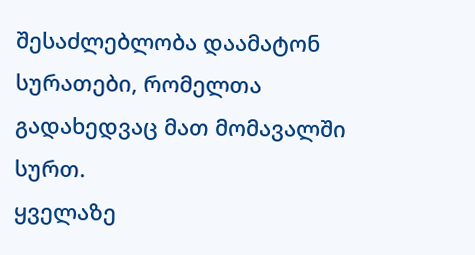შესაძლებლობა დაამატონ სურათები, რომელთა გადახედვაც მათ მომავალში სურთ.
ყველაზე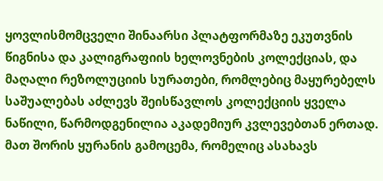ყოვლისმომცველი შინაარსი პლატფორმაზე ეკუთვნის წიგნისა და კალიგრაფიის ხელოვნების კოლექციას, და მაღალი რეზოლუციის სურათები, რომლებიც მაყურებელს საშუალებას აძლევს შეისწავლოს კოლექციის ყველა ნაწილი, წარმოდგენილია აკადემიურ კვლევებთან ერთად. მათ შორის ყურანის გამოცემა, რომელიც ასახავს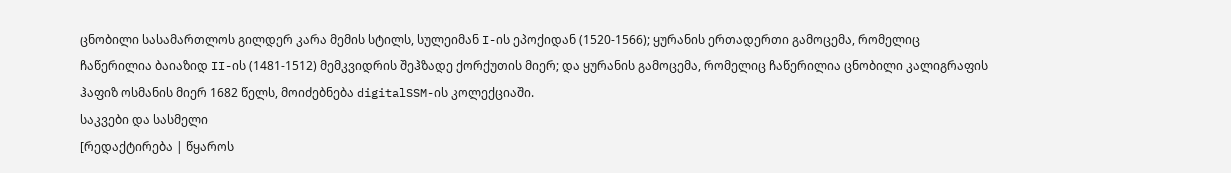ცნობილი სასამართლოს გილდერ კარა მემის სტილს, სულეიმან I-ის ეპოქიდან (1520-1566); ყურანის ერთადერთი გამოცემა, რომელიც ჩაწერილია ბაიაზიდ II-ის (1481-1512) მემკვიდრის შეჰზადე ქორქუთის მიერ; და ყურანის გამოცემა, რომელიც ჩაწერილია ცნობილი კალიგრაფის ჰაფიზ ოსმანის მიერ 1682 წელს, მოიძებნება digitalSSM-ის კოლექციაში.
საკვები და სასმელი
[რედაქტირება | წყაროს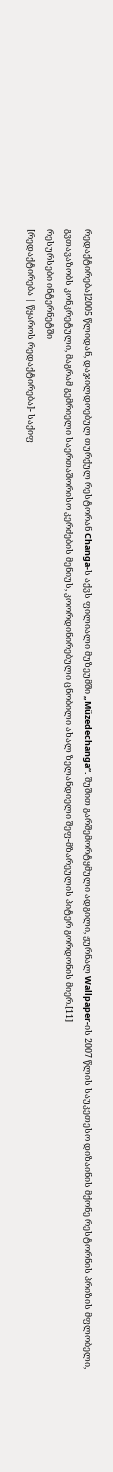რედაქტირება]2005 წლიდან, დაჯილდოებულ თურქულ რესტორან Changa-ს აქვს ფილიალი მუზეუმში „Müzedechanga“. შუშით გარშემორტყმული ადგილი, ჟურნალ Wallpaper-ის 2007 წლის საუკეთესო დიზაინის მქონე რესტორნის პრიზის მფლობელი, გვთავაზობს კონკრეტული, მაგრამ გემრიელი საერთაშორისო კერძების მენიუს, კოორდინირებული ცნობილი ახალ ზელანდიელი შეფ-მზარეულის პიტერ გორდონის მიერ.[11]
რესურსები ინტერნეტში
[რედაქტირება | წყაროს რედაქტირება]- საქიფ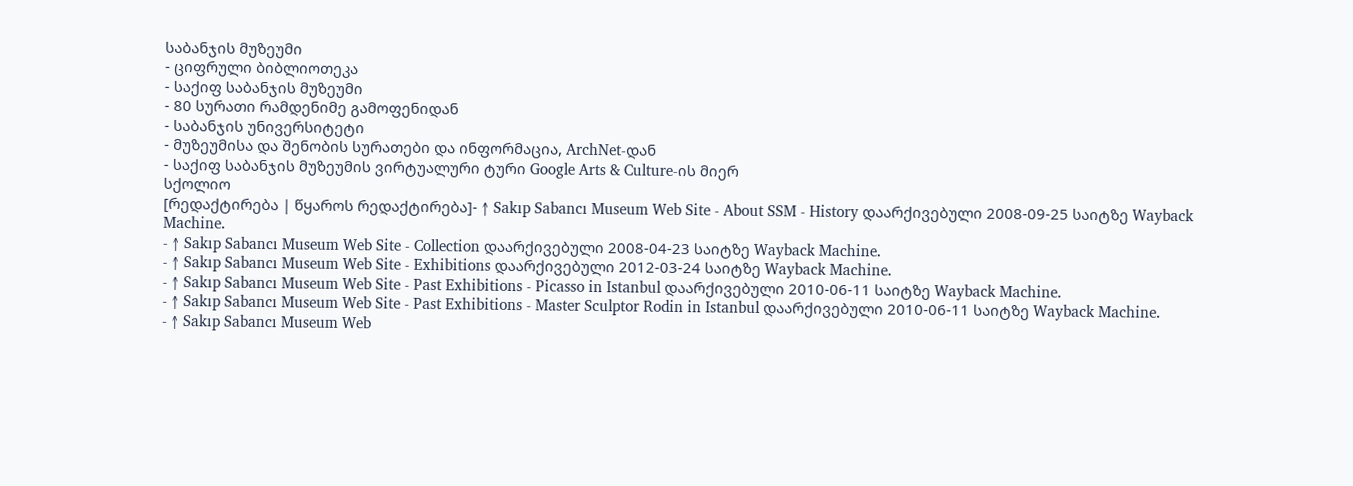საბანჯის მუზეუმი
- ციფრული ბიბლიოთეკა
- საქიფ საბანჯის მუზეუმი
- 80 სურათი რამდენიმე გამოფენიდან
- საბანჯის უნივერსიტეტი
- მუზეუმისა და შენობის სურათები და ინფორმაცია, ArchNet-დან
- საქიფ საბანჯის მუზეუმის ვირტუალური ტური Google Arts & Culture-ის მიერ
სქოლიო
[რედაქტირება | წყაროს რედაქტირება]- ↑ Sakıp Sabancı Museum Web Site - About SSM - History დაარქივებული 2008-09-25 საიტზე Wayback Machine.
- ↑ Sakıp Sabancı Museum Web Site - Collection დაარქივებული 2008-04-23 საიტზე Wayback Machine.
- ↑ Sakıp Sabancı Museum Web Site - Exhibitions დაარქივებული 2012-03-24 საიტზე Wayback Machine.
- ↑ Sakıp Sabancı Museum Web Site - Past Exhibitions - Picasso in Istanbul დაარქივებული 2010-06-11 საიტზე Wayback Machine.
- ↑ Sakıp Sabancı Museum Web Site - Past Exhibitions - Master Sculptor Rodin in Istanbul დაარქივებული 2010-06-11 საიტზე Wayback Machine.
- ↑ Sakıp Sabancı Museum Web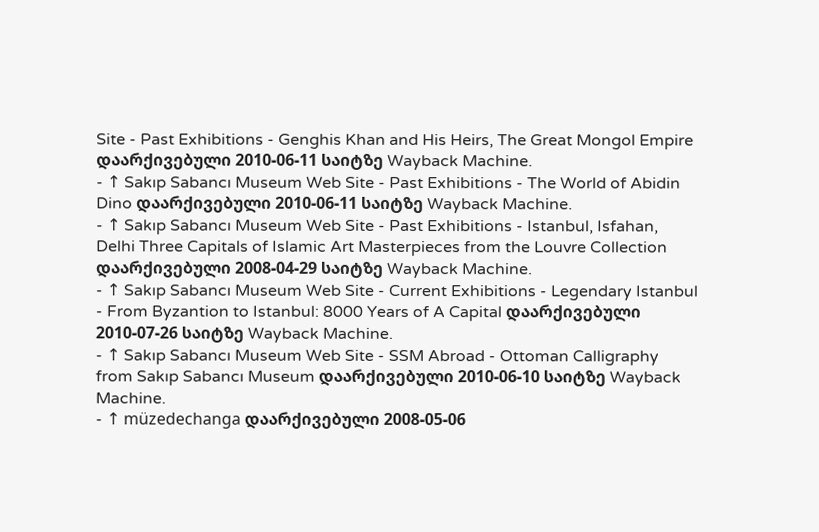Site - Past Exhibitions - Genghis Khan and His Heirs, The Great Mongol Empire დაარქივებული 2010-06-11 საიტზე Wayback Machine.
- ↑ Sakıp Sabancı Museum Web Site - Past Exhibitions - The World of Abidin Dino დაარქივებული 2010-06-11 საიტზე Wayback Machine.
- ↑ Sakıp Sabancı Museum Web Site - Past Exhibitions - Istanbul, Isfahan, Delhi Three Capitals of Islamic Art Masterpieces from the Louvre Collection დაარქივებული 2008-04-29 საიტზე Wayback Machine.
- ↑ Sakıp Sabancı Museum Web Site - Current Exhibitions - Legendary Istanbul - From Byzantion to Istanbul: 8000 Years of A Capital დაარქივებული 2010-07-26 საიტზე Wayback Machine.
- ↑ Sakıp Sabancı Museum Web Site - SSM Abroad - Ottoman Calligraphy from Sakıp Sabancı Museum დაარქივებული 2010-06-10 საიტზე Wayback Machine.
- ↑ müzedechanga დაარქივებული 2008-05-06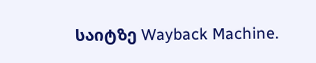საიტზე Wayback Machine.